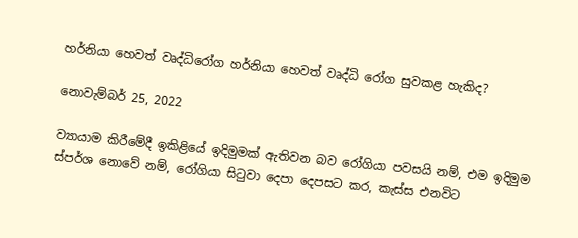හර්නියා හෙවත් වෘද්ධිරෝග හර්නියා හෙවත් වෘද්ධි රෝග සුවකළ හැකිද?

නොවැම්බර් 25, 2022

ව්‍යායාම කිරීමේදී ඉකිළියේ ඉදිමුමක් ඇතිවන බව රෝගියා පවසයි නම්, එම ඉදිමුම ස්පර්ශ නොවේ නම්, රෝගියා සිටුවා දෙපා දෙපසට කර, කැස්ස එනවිට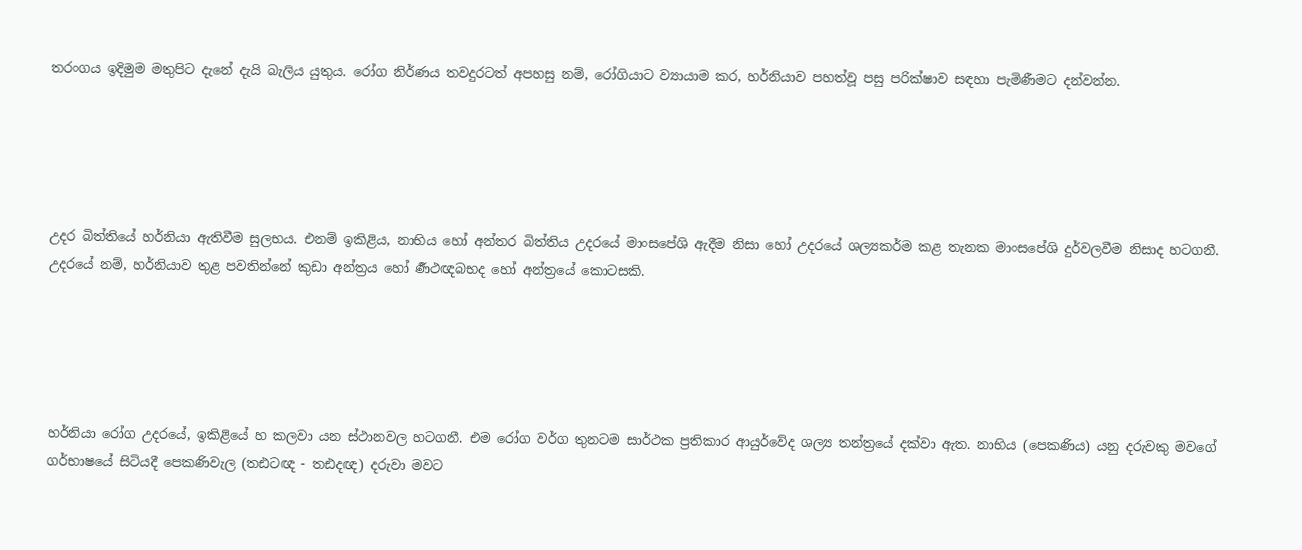තරංගය ඉදිමුම මතුපිට දැනේ දැයි බැලිය යුතුය. රෝග නිර්ණය තවදුරටත් අපහසු නම්, රෝගියාට ව්‍යායාම කර, හර්නියාව පහත්වූ පසු පරික්ෂාව සඳහා පැමිණීමට දන්වන්න.





උදර බිත්තියේ හර්නියා ඇතිවීම සුලභය. එනම් ඉකිළිය, නාභිය හෝ අන්තර බිත්තිය උදරයේ මාංසපේශි ඇදීම නිසා හෝ උදරයේ ශල්‍යකර්ම කළ තැනක මාංසපේශි දුර්වලවීම නිසාද හටගනී. උදරයේ නම්, හර්නියාව තුළ පවතින්නේ කුඩා අන්ත්‍රය හෝ ර්‍ණථඥබභද හෝ අන්ත්‍රයේ කොටසකි.





හර්නියා රෝග උදරයේ, ඉකිළියේ හ කලවා යන ස්ථානවල හටගනී. එම රෝග වර්ග තුනටම සාර්ථක ප්‍රතිකාර ආයුර්වේද ශල්‍ය තන්ත්‍රයේ දක්වා ඇත. නාභිය (පෙකණිය) යනු දරුවකු මවගේ ගර්භාෂයේ සිටියදී පෙකණිවැල (තඪටඥ - තඪදඥ) දරුවා මවට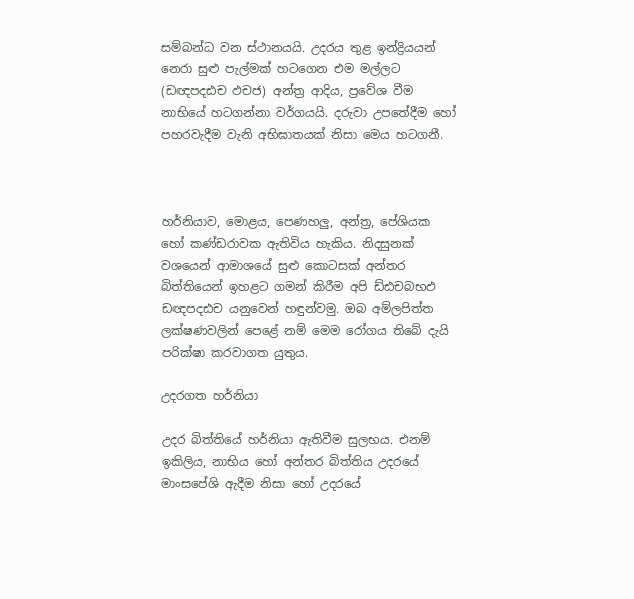සම්බන්ධ වන ස්ථානයයි. උදරය තුළ ඉන්ද්‍රියයන් නෙරා සුළු පැල්මක් හටගෙන එම මල්ලට (ඩඥපදඪච ඵචජ) අන්ත්‍ර ආදිය, ප්‍රවේශ වීම නාභියේ හටගන්නා වර්ගයයි. දරුවා උපතේදීම හෝ පහරවැදීම වැනි අභිඝාතයක් නිසා මෙය හටගනී.



හර්නියාව, මොළය, පෙණහලු, අන්ත්‍ර, පේශියක හෝ කණ්ඩරාවක ඇතිවිය හැකිය. නිදසුනක් වශයෙන් ආමාශයේ සුළු කොටසක් අන්තර බිත්තියෙන් ඉහළට ගමන් කිරීම අපි ඩ්ඪචබභඵ ඩඥපදඪච යනුවෙන් හඳුන්වමු. ඔබ අම්ලපිත්ත ලක්ෂණවලින් පෙළේ නම් මෙම රෝගය තිබේ දැයි පරික්ෂා කරවාගත යුතුය.

උදරගත හර්නියා

උදර බිත්තියේ හර්නියා ඇතිවීම සුලභය. එනම් ඉකිලිය, නාභිය හෝ අන්තර බිත්තිය උදරයේ මාංසපේශි ඇදීම නිසා හෝ උදරයේ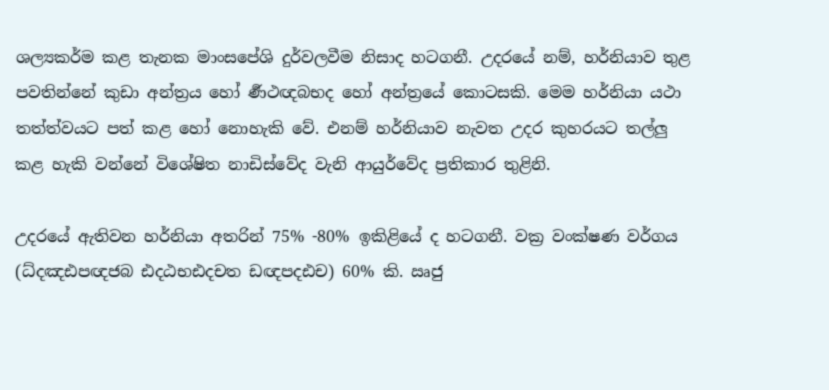ශල්‍යකර්ම කළ තැනක මාංසපේශි දුර්වලවීම නිසාද හටගනී. උදරයේ නම්, හර්නියාව තුළ පවතින්නේ කුඩා අන්ත්‍රය හෝ ර්‍ණථඥබභද හෝ අන්ත්‍රයේ කොටසකි. මෙම හර්නියා යථා තත්ත්වයට පත් කළ හෝ නොහැකි වේ. එනම් හර්නියාව නැවත උදර කුහරයට තල්ලු කළ හැකි වන්නේ විශේෂිත නාඩිස්වේද වැනි ආයුර්වේද ප්‍රතිකාර තුළිනි.

උදරයේ ඇතිවන හර්නියා අතරින් 75% -80% ඉකිළියේ ද හටගනී. වක්‍ර වංක්ෂණ වර්ගය (ධ්දඤඪපඥජබ ඪදඨභඪදචත ඩඥපදඪච) 60% කි. ඍජු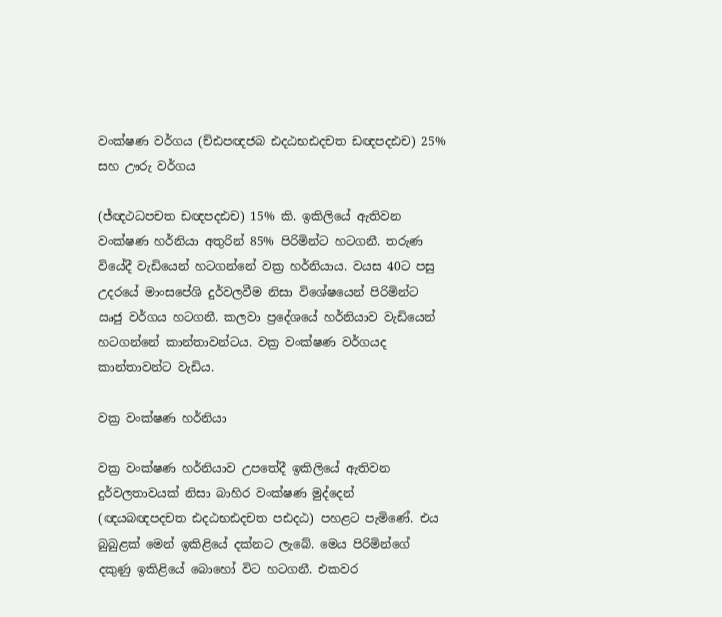වංක්ෂණ වර්ගය (ච්ඪපඥජබ ඪදඨභඪදචත ඩඥපදඪච) 25% සහ ඌරු වර්ගය

(ජ්ඥථධපචත ඩඥපදඪච) 15% කි. ඉකිලියේ ඇතිවන වංක්ෂණ හර්නියා අතුරින් 85% පිරිමින්ට හටගනී. තරුණ වියේදී වැඩියෙන් හටගන්නේ වක්‍ර හර්නියාය. වයස 40ට පසු උදරයේ මාංසපේශි දුර්වලවීම නිසා විශේෂයෙන් පිරිමින්ට ඍජු වර්ගය හටගනී. කලවා ප්‍රදේශයේ හර්නියාව වැඩියෙන් හටගන්නේ කාන්තාවන්ටය. වක්‍ර වංක්ෂණ වර්ගයද කාන්තාවන්ට වැඩිය.

වක්‍ර වංක්ෂණ හර්නියා

වක්‍ර වංක්ෂණ හර්නියාව උපතේදී ඉකිලියේ ඇතිවන දුර්වලතාවයක් නිසා බාහිර වංක්ෂණ මුද්දෙන් (ඥයබඥපදචත ඪදඨභඪදචත පඪදඨ) පහළට පැමිණේ. එය බුබුළක් මෙන් ඉකිළියේ දක්නට ලැබේ. මෙය පිරිමින්ගේ දකුණු ඉකිළියේ බොහෝ විට හටගනී. එකවර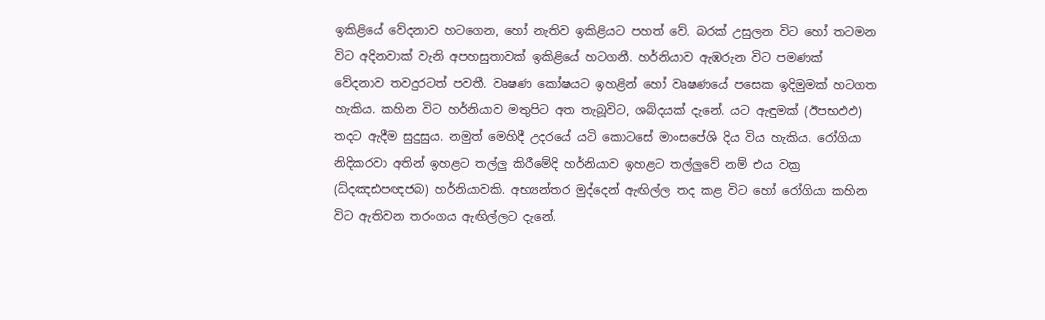ඉකිළියේ වේදනාව හටගෙන, හෝ නැතිව ඉකිළියට පහත් වේ. බරක් උසුලන විට හෝ තටමන විට අදිනවාක් වැනි අපහසුතාවක් ඉකිළියේ හටගනී. හර්නියාව ඇඹරුන විට පමණක් වේදනාව තවදුරටත් පවතී. වෘෂණ කෝෂයට ඉහළින් හෝ වෘෂණයේ පසෙක ඉදිමුමක් හටගත හැකිය. කහින විට හර්නියාව මතුපිට අත තැබූවිට, ශබ්දයක් දැනේ. යට ඇඳුමක් (ඊපභඵඵ) තදට ඇදීම සුදුසුය. නමුත් මෙහිදී උදරයේ යටි කොටසේ මාංසපේශි දිය විය හැකිය. රෝගියා නිදිකරවා අතින් ඉහළට තල්ලු කිරීමේදි හර්නියාව ඉහළට තල්ලුවේ නම් එය වක්‍ර (ධ්දඤඪපඥජබ) හර්නියාවකි. අභ්‍යන්තර මුද්දෙන් ඇඟිල්ල තද කළ විට හෝ රෝගියා කහින විට ඇතිවන තරංගය ඇඟිල්ලට දැනේ.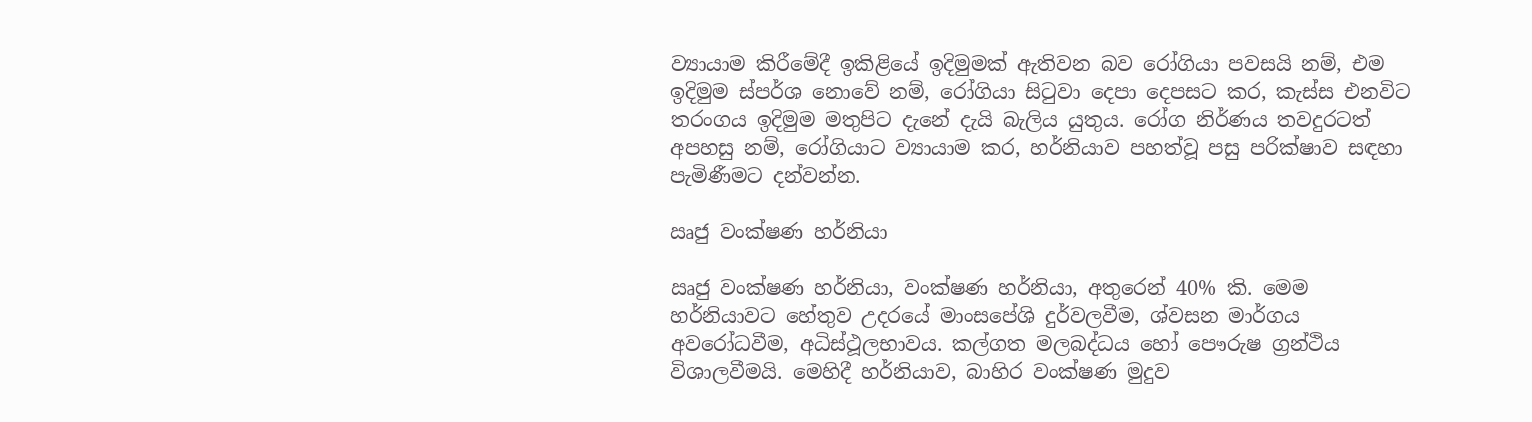ව්‍යායාම කිරීමේදී ඉකිළියේ ඉදිමුමක් ඇතිවන බව රෝගියා පවසයි නම්, එම ඉදිමුම ස්පර්ශ නොවේ නම්, රෝගියා සිටුවා දෙපා දෙපසට කර, කැස්ස එනවිට තරංගය ඉදිමුම මතුපිට දැනේ දැයි බැලිය යුතුය. රෝග නිර්ණය තවදුරටත් අපහසු නම්, රෝගියාට ව්‍යායාම කර, හර්නියාව පහත්වූ පසු පරික්ෂාව සඳහා පැමිණීමට දන්වන්න.

ඍජු වංක්ෂණ හර්නියා

ඍජු වංක්ෂණ හර්නියා, වංක්ෂණ හර්නියා, අතුරෙන් 40% කි. මෙම හර්නියාවට හේතුව උදරයේ මාංසපේශි දුර්වලවීම, ශ්වසන මාර්ගය අවරෝධවීම, අධිස්ථූලභාවය. කල්ගත මලබද්ධය හෝ පෞරුෂ ග්‍රන්ථිය විශාලවීමයි. මෙහිදී හර්නියාව, බාහිර වංක්ෂණ මුදුව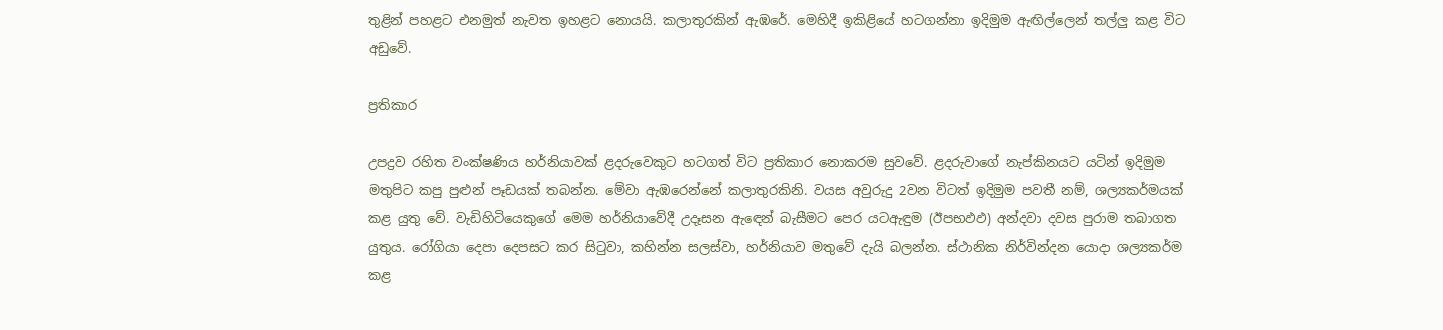තුළින් පහළට එනමුත් නැවත ඉහළට නොයයි. කලාතුරකින් ඇඹරේ. මෙහිදී ඉකිළියේ හටගන්නා ඉදිමුම ඇඟිල්ලෙන් තල්ලු කළ විට අඩුවේ.

ප්‍රතිකාර

උපද්‍රව රහිත වංක්ෂණිය හර්නියාවක් ළදරුවෙකුට හටගත් විට ප්‍රතිකාර නොකරම සුවවේ. ළදරුවාගේ නැප්කිනයට යටින් ඉදිමුම මතුපිට කපු පුළුන් පෑඩයක් තබන්න. මේවා ඇඹරෙන්නේ කලාතුරකිනි. වයස අවුරුදු 2වන විටත් ඉදිමුම පවතී නම්, ශල්‍යකර්මයක් කළ යුතු වේ. වැඩිහිටියෙකුගේ මෙම හර්නියාවේදී උදෑසන ඇඳෙන් බැසීමට පෙර යටඇඳුම (ඊපභඵඵ) අන්දවා දවස පුරාම තබාගත යුතුය. රෝගියා දෙපා දෙපසට කර සිටුවා, කහින්න සලස්වා, හර්නියාව මතුවේ දැයි බලන්න. ස්ථානික නිර්වින්දන යොදා ශල්‍යකර්ම කළ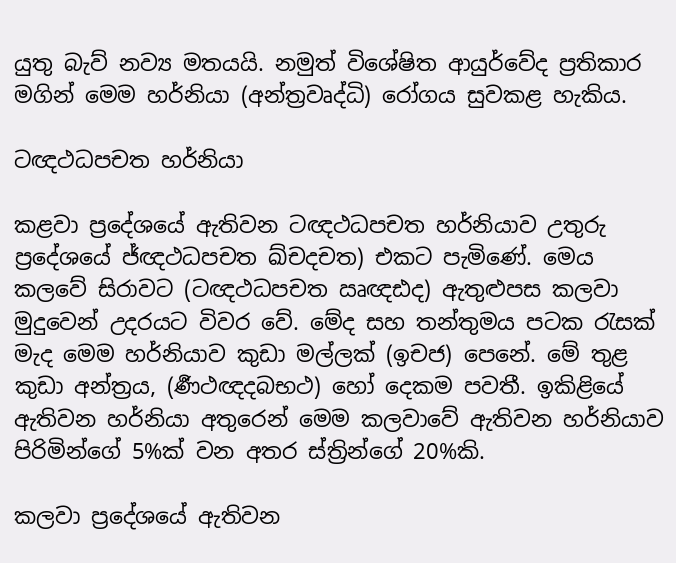යුතු බැව් නව්‍ය මතයයි. නමුත් විශේෂිත ආයුර්වේද ප්‍රතිකාර මගින් මෙම හර්නියා (අන්ත්‍රවෘද්ධි) රෝගය සුවකළ හැකිය.

ටඥථධපචත හර්නියා

කළවා ප්‍රදේශයේ ඇතිවන ටඥථධපචත හර්නියාව උතුරු ප්‍රදේශයේ ජ්ඥථධපචත ඛ්චදචත) එකට පැමිණේ. මෙය කලවේ සිරාවට (ටඥථධපචත ඍඥඪද) ඇතුළුපස කලවා මුදුවෙන් උදරයට විවර වේ. මේද සහ තන්තුමය පටක රැසක් මැද මෙම හර්නියාව කුඩා මල්ලක් (ඉචජ) පෙනේ. මේ තුළ කුඩා අන්ත්‍රය, (ර්‍ණථඥදබභථ) හෝ දෙකම පවතී. ඉකිළියේ ඇතිවන හර්නියා අතුරෙන් මෙම කලවාවේ ඇතිවන හර්නියාව පිරිමින්ගේ 5%ක් වන අතර ස්ත්‍රින්ගේ 20%කි.

කලවා ප්‍රදේශයේ ඇතිවන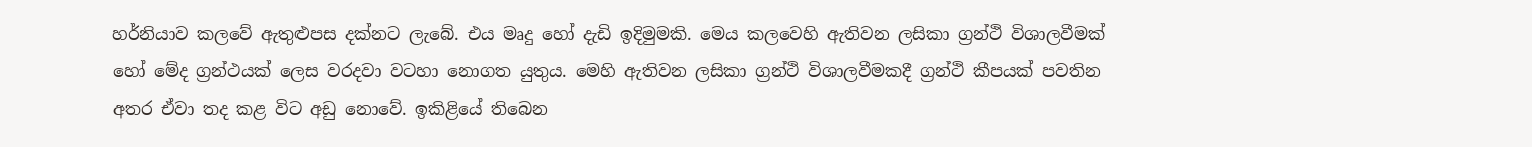හර්නියාව කලවේ ඇතුළුපස දක්නට ලැබේ. එය මෘදු හෝ දැඩි ඉදිමුමකි. මෙය කලවෙහි ඇතිවන ලසිකා ග්‍රන්ථි විශාලවීමක් හෝ මේද ග්‍රන්ථයක් ලෙස වරදවා වටහා නොගත යුතුය. මෙහි ඇතිවන ලසිකා ග්‍රන්ථි විශාලවීමකදී ග්‍රන්ථි කීපයක් පවතින අතර ඒවා තද කළ විට අඩු නොවේ. ඉකිළියේ තිබෙන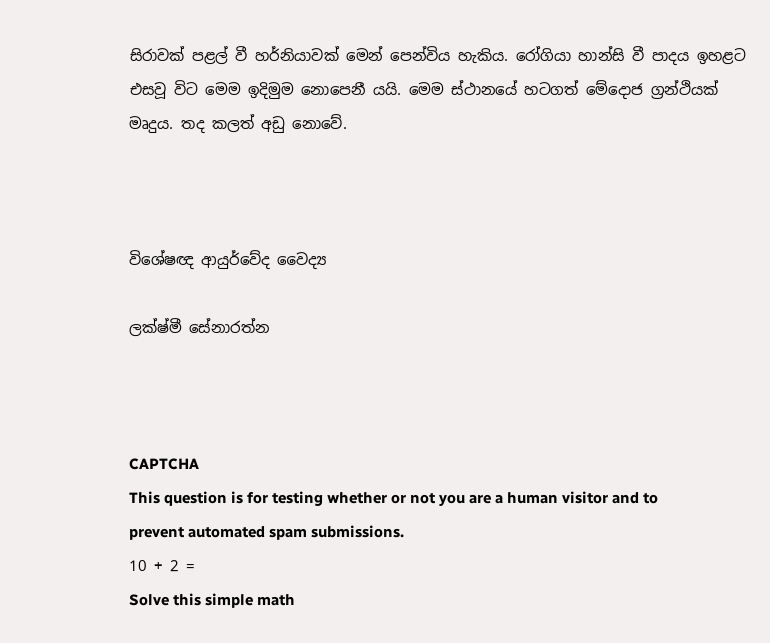සිරාවක් පළල් වී හර්නියාවක් මෙන් පෙන්විය හැකිය. රෝගියා හාන්සි වී පාදය ඉහළට එසවූ විට මෙම ඉදිමුම නොපෙනී යයි. මෙම ස්ථානයේ හටගත් මේදොජ ග්‍රන්ථියක් මෘදුය. තද කලත් අඩු නොවේ.



විශේෂඥ ආයුර්වේද වෛද්‍ය

ලක්ෂ්මී සේනාරත්න



CAPTCHA
This question is for testing whether or not you are a human visitor and to prevent automated spam submissions.
10 + 2 =
Solve this simple math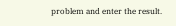problem and enter the result.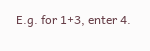E.g. for 1+3, enter 4.